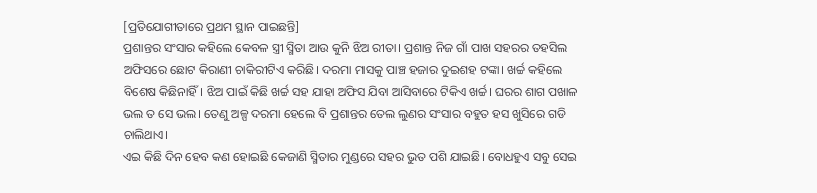[ପ୍ରତିଯୋଗୀତାରେ ପ୍ରଥମ ସ୍ଥାନ ପାଇଛନ୍ତି]
ପ୍ରଶାନ୍ତର ସଂସାର କହିଲେ କେବଳ ସ୍ତ୍ରୀ ସ୍ମିତା ଆଉ କୁନି ଝିଅ ରୀତା। ପ୍ରଶାନ୍ତ ନିଜ ଗାଁ ପାଖ ସହରର ତହସିଲ ଅଫିସରେ ଛୋଟ କିରାଣୀ ଚାକିରୀଟିଏ କରିଛି। ଦରମା ମାସକୁ ପାଞ୍ଚ ହଜାର ଦୁଇଶହ ଟଙ୍କା। ଖର୍ଚ୍ଚ କହିଲେ ବିଶେଷ କିଛିନାହିଁ। ଝିଅ ପାଇଁ କିଛି ଖର୍ଚ୍ଚ ସହ ଯାହା ଅଫିସ ଯିବା ଆସିବାରେ ଟିକିଏ ଖର୍ଚ୍ଚ। ଘରର ଶାଗ ପଖାଳ ଭଲ ତ ସେ ଭଲ। ତେଣୁ ଅଳ୍ପ ଦରମା ହେଲେ ବି ପ୍ରଶାନ୍ତର ତେଲ ଲୁଣର ସଂସାର ବହୁତ ହସ ଖୁସିରେ ଗଡି ଚାଲିଥାଏ।
ଏଇ କିଛି ଦିନ ହେବ କଣ ହୋଇଛି କେଜାଣି ସ୍ମିତାର ମୁଣ୍ଡରେ ସହର ଭୁତ ପଶି ଯାଇଛି। ବୋଧହୁଏ ସବୁ ସେଇ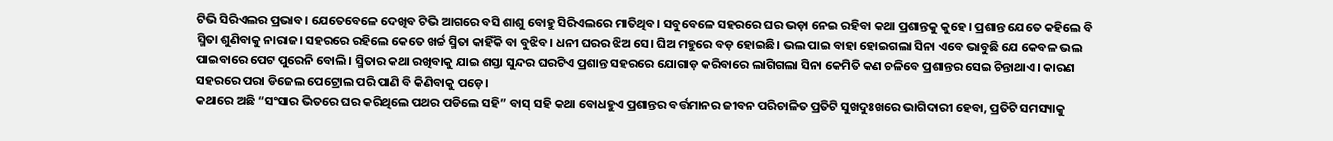ଟିଭି ସିରିଏଲର ପ୍ରଭାବ। ଯେତେବେଳେ ଦେଖିବ ଟିଭି ଆଗରେ ବସି ଶାଶୁ ବୋହୁ ସିରିଏଲରେ ମାତିଥିବ। ସବୁବେଳେ ସହରରେ ଘର ଭଡ଼ା ନେଇ ରହିବା କଥା ପ୍ରଶାନ୍ତକୁ କୁହେ। ପ୍ରଶାନ୍ତ ଯେତେ କହିଲେ ବି ସ୍ମିତା ଶୁଣିବାକୁ ନାରାଜ। ସହରରେ ରହିଲେ କେତେ ଖର୍ଚ୍ଚ ସ୍ମିତା କାହିଁକି ବା ବୁଝିବ। ଧନୀ ଘରର ଝିଅ ସେ। ଘିଅ ମହୁରେ ବଡ଼ ହୋଇଛି। ଭଲ ପାଇ ବାହା ହୋଇଗଲା ସିନା ଏବେ ଭାବୁଛି ଯେ କେବଳ ଭଲ ପାଇବାରେ ପେଟ ପୁରେନି ବୋଲି। ସ୍ମିତାର କଥା ରଖିବାକୁ ଯାଇ ଶସ୍ତା ସୁନ୍ଦର ଘରଟିଏ ପ୍ରଶାନ୍ତ ସହରରେ ଯୋଗାଡ଼ କରିବାରେ ଲାଗିଗଲା ସିନା କେମିତି କଣ ଚଳିବେ ପ୍ରଶାନ୍ତର ସେଇ ଚିନ୍ତାଥାଏ। କାରଣ ସହରରେ ପରା ଡିଜେଲ ପେଟ୍ରୋଲ ପରି ପାଣି ବି କିଣିବାକୁ ପଡ଼େ।
କଥାରେ ଅଛି “ସଂସାର ଭିତରେ ଘର କରିଥିଲେ ପଥର ପଡିଲେ ସହି” ବାସ୍ ସହି କଥା ବୋଧହୁଏ ପ୍ରଶାନ୍ତର ବର୍ତ୍ତମାନର ଜୀବନ ପରିଚାଳିତ ପ୍ରତିଟି ସୁଖଦୁଃଖରେ ଭାଗିଦାରୀ ହେବା, ପ୍ରତିଟି ସମସ୍ୟାକୁ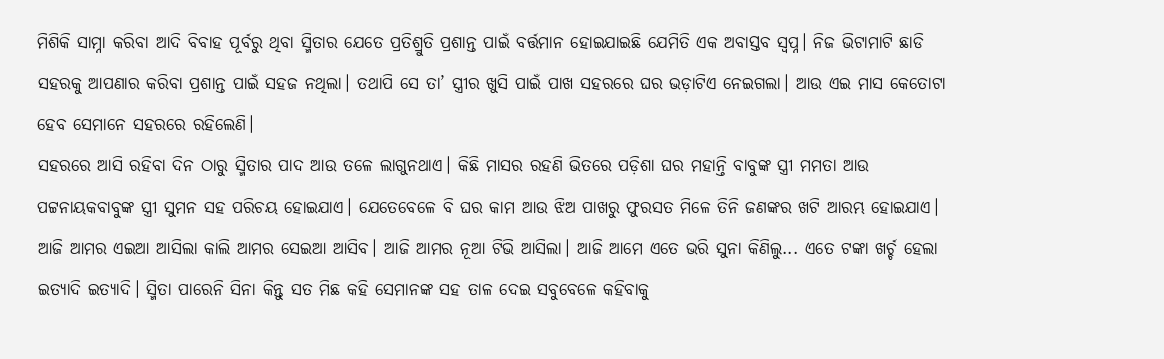ମିଶିକି ସାମ୍ନା କରିବା ଆଦି ବିବାହ ପୂର୍ବରୁ ଥିବା ସ୍ମିତାର ଯେତେ ପ୍ରତିଶ୍ରୁତି ପ୍ରଶାନ୍ତ ପାଇଁ ବର୍ତ୍ତମାନ ହୋଇଯାଇଛି ଯେମିତି ଏକ ଅବାସ୍ତବ ସ୍ୱପ୍ନ। ନିଜ ଭିଟାମାଟି ଛାଡି ସହରକୁ ଆପଣାର କରିବା ପ୍ରଶାନ୍ତ ପାଇଁ ସହଜ ନଥିଲା। ତଥାପି ସେ ତା’ ସ୍ତ୍ରୀର ଖୁସି ପାଇଁ ପାଖ ସହରରେ ଘର ଭଡ଼ାଟିଏ ନେଇଗଲା। ଆଉ ଏଇ ମାସ କେତୋଟା ହେବ ସେମାନେ ସହରରେ ରହିଲେଣି।
ସହରରେ ଆସି ରହିବା ଦିନ ଠାରୁ ସ୍ମିତାର ପାଦ ଆଉ ତଳେ ଲାଗୁନଥାଏ। କିଛି ମାସର ରହଣି ଭିତରେ ପଡ଼ିଶା ଘର ମହାନ୍ତି ବାବୁଙ୍କ ସ୍ତ୍ରୀ ମମତା ଆଉ ପଟ୍ଟନାୟକବାବୁଙ୍କ ସ୍ତ୍ରୀ ସୁମନ ସହ ପରିଚୟ ହୋଇଯାଏ। ଯେତେବେଳେ ବି ଘର କାମ ଆଉ ଝିଅ ପାଖରୁ ଫୁରସତ ମିଳେ ତିନି ଜଣଙ୍କର ଖଟି ଆରମ୍ଭ ହୋଇଯାଏ। ଆଜି ଆମର ଏଇଆ ଆସିଲା କାଲି ଆମର ସେଇଆ ଆସିବ। ଆଜି ଆମର ନୂଆ ଟିଭି ଆସିଲା। ଆଜି ଆମେ ଏତେ ଭରି ସୁନା କିଣିଲୁ... ଏତେ ଟଙ୍କା ଖର୍ଚ୍ଚ ହେଲା ଇତ୍ୟାଦି ଇତ୍ୟାଦି। ସ୍ମିତା ପାରେନି ସିନା କିନ୍ତୁ ସତ ମିଛ କହି ସେମାନଙ୍କ ସହ ତାଳ ଦେଇ ସବୁବେଳେ କହିବାକୁ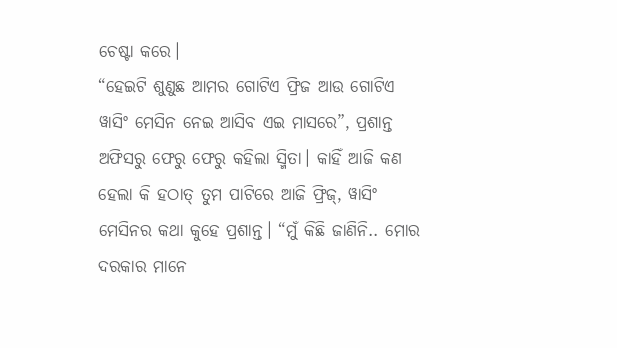ଚେଷ୍ଟା କରେ।
“ହେଇଟି ଶୁଣୁଛ ଆମର ଗୋଟିଏ ଫ୍ରିଜ ଆଉ ଗୋଟିଏ ୱାସିଂ ମେସିନ ନେଇ ଆସିବ ଏଇ ମାସରେ”, ପ୍ରଶାନ୍ତ ଅଫିସରୁ ଫେରୁ ଫେରୁ କହିଲା ସ୍ମିତା। କାହିଁ ଆଜି କଣ ହେଲା କି ହଠାତ୍ ତୁମ ପାଟିରେ ଆଜି ଫ୍ରିଜ୍, ୱାସିଂ ମେସିନର କଥା କୁହେ ପ୍ରଶାନ୍ତ। “ମୁଁ କିଛି ଜାଣିନି.. ମୋର ଦରକାର ମାନେ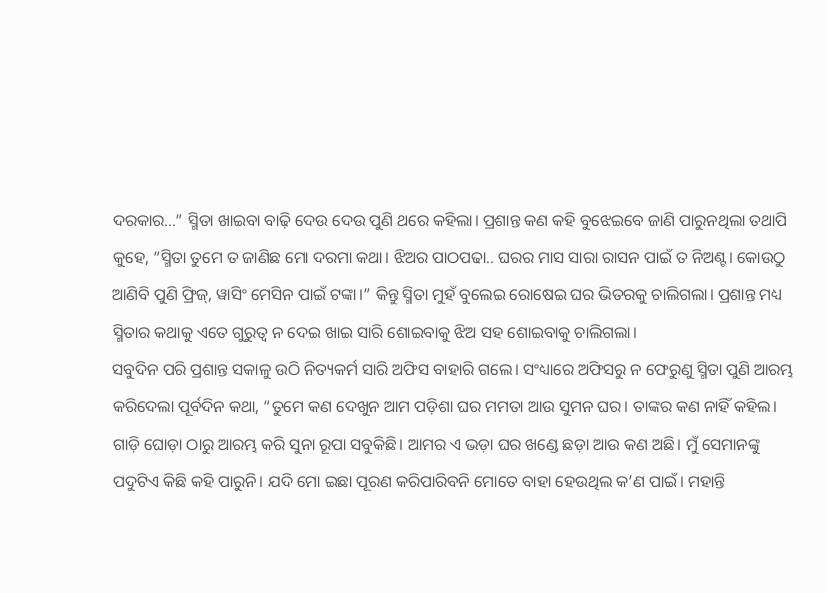ଦରକାର...” ସ୍ମିତା ଖାଇବା ବାଢ଼ି ଦେଉ ଦେଉ ପୁଣି ଥରେ କହିଲା। ପ୍ରଶାନ୍ତ କଣ କହି ବୁଝେଇବେ ଜାଣି ପାରୁନଥିଲା ତଥାପି କୁହେ, “ସ୍ମିତା ତୁମେ ତ ଜାଣିଛ ମୋ ଦରମା କଥା। ଝିଅର ପାଠପଢା.. ଘରର ମାସ ସାରା ରାସନ ପାଇଁ ତ ନିଅଣ୍ଟ। କୋଉଠୁ ଆଣିବି ପୁଣି ଫ୍ରିଜ୍, ୱାସିଂ ମେସିନ ପାଇଁ ଟଙ୍କା।” କିନ୍ତୁ ସ୍ମିତା ମୁହଁ ବୁଲେଇ ରୋଷେଇ ଘର ଭିତରକୁ ଚାଲିଗଲା। ପ୍ରଶାନ୍ତ ମଧ୍ୟ ସ୍ମିତାର କଥାକୁ ଏତେ ଗୁରୁତ୍ୱ ନ ଦେଇ ଖାଇ ସାରି ଶୋଇବାକୁ ଝିଅ ସହ ଶୋଇବାକୁ ଚାଲିଗଲା।
ସବୁଦିନ ପରି ପ୍ରଶାନ୍ତ ସକାଳୁ ଉଠି ନିତ୍ୟକର୍ମ ସାରି ଅଫିସ ବାହାରି ଗଲେ। ସଂଧ୍ୟାରେ ଅଫିସରୁ ନ ଫେରୁଣୁ ସ୍ମିତା ପୁଣି ଆରମ୍ଭ କରିଦେଲା ପୂର୍ବଦିନ କଥା, “ତୁମେ କଣ ଦେଖୁନ ଆମ ପଡ଼ିଶା ଘର ମମତା ଆଉ ସୁମନ ଘର। ତାଙ୍କର କଣ ନାହିଁ କହିଲ। ଗାଡ଼ି ଘୋଡ଼ା ଠାରୁ ଆରମ୍ଭ କରି ସୁନା ରୂପା ସବୁକିଛି। ଆମର ଏ ଭଡ଼ା ଘର ଖଣ୍ଡେ ଛଡ଼ା ଆଉ କଣ ଅଛି। ମୁଁ ସେମାନଙ୍କୁ ପଦୁଟିଏ କିଛି କହି ପାରୁନି। ଯଦି ମୋ ଇଛା ପୂରଣ କରିପାରିବନି ମୋତେ ବାହା ହେଉଥିଲ କ’ଣ ପାଇଁ। ମହାନ୍ତି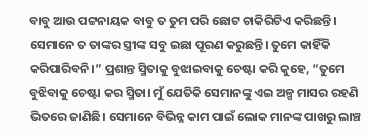ବାବୁ ଆଉ ପଟ୍ଟନାୟକ ବାବୁ ତ ତୁମ ପରି ଛୋଟ ଚାକିରିଟିଏ କରିଛନ୍ତି। ସେମାନେ ତ ତାଙ୍କର ସ୍ତ୍ରୀଙ୍କ ସବୁ ଇଛା ପୂରଣ କରୁଛନ୍ତି। ତୁମେ କାହିଁକି କରିପାରିବନି।” ପ୍ରଶାନ୍ତ ସ୍ମିତାକୁ ବୁଝାଇବାକୁ ଚେଷ୍ଟା କରି କୁହେ, “ତୁମେ ବୁଝିବାକୁ ଚେଷ୍ଟା କର ସ୍ମିତା। ମୁଁ ଯେତିକି ସେମାନଙ୍କୁ ଏଇ ଅଳ୍ପ ମାସର ରହଣି ଭିତରେ ଜାଣିଛି। ସେମାନେ ବିଭିନ୍ନ କାମ ପାଇଁ ଲୋକ ମାନଙ୍କ ପାଖରୁ ଲାଞ୍ଚ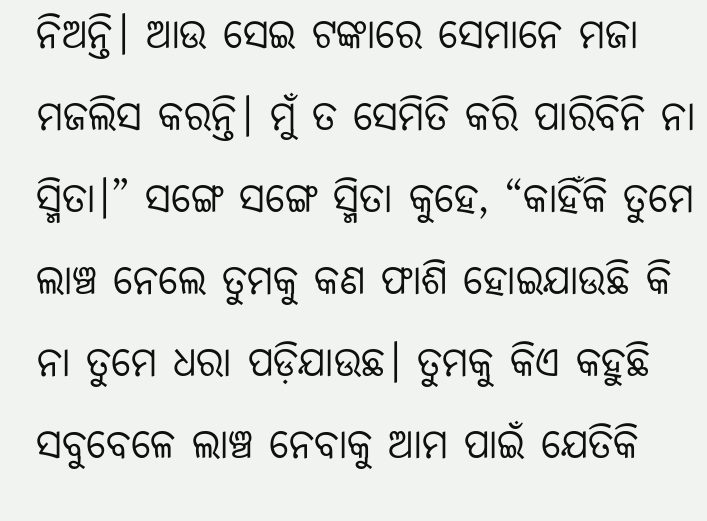ନିଅନ୍ତି। ଆଉ ସେଇ ଟଙ୍କାରେ ସେମାନେ ମଜା ମଜଲିସ କରନ୍ତି। ମୁଁ ତ ସେମିତି କରି ପାରିବିନି ନା ସ୍ମିତା।” ସଙ୍ଗେ ସଙ୍ଗେ ସ୍ମିତା କୁହେ, “କାହିଁକି ତୁମେ ଲାଞ୍ଚ ନେଲେ ତୁମକୁ କଣ ଫାଶି ହୋଇଯାଉଛି କି ନା ତୁମେ ଧରା ପଡ଼ିଯାଉଛ। ତୁମକୁ କିଏ କହୁଛି ସବୁବେଳେ ଲାଞ୍ଚ ନେବାକୁ ଆମ ପାଇଁ ଯେତିକି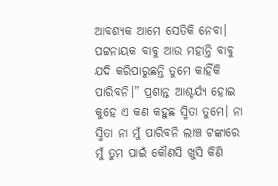ଆବଶ୍ୟକ ଆମେ ସେତିକି ନେବା। ପଟ୍ଟନାୟକ ବାବୁ ଆଉ ମହାନ୍ତି ବାବୁ ଯଦି କରିପାରୁଛନ୍ତି ତୁମେ କାହିଁକି ପାରିବନି।” ପ୍ରଶାନ୍ତ ଆଶ୍ଚର୍ଯ୍ୟ ହୋଇ କୁହେ ଏ କଣ କହୁଛ ସ୍ମିତା ତୁମେ। ନା ସ୍ମିତା ନା ମୁଁ ପାରିବନି ଲାଞ୍ଚ ଟଙ୍କାରେ ମୁଁ ତୁମ ପାଇଁ କୌଣସି ଖୁସି କିଣି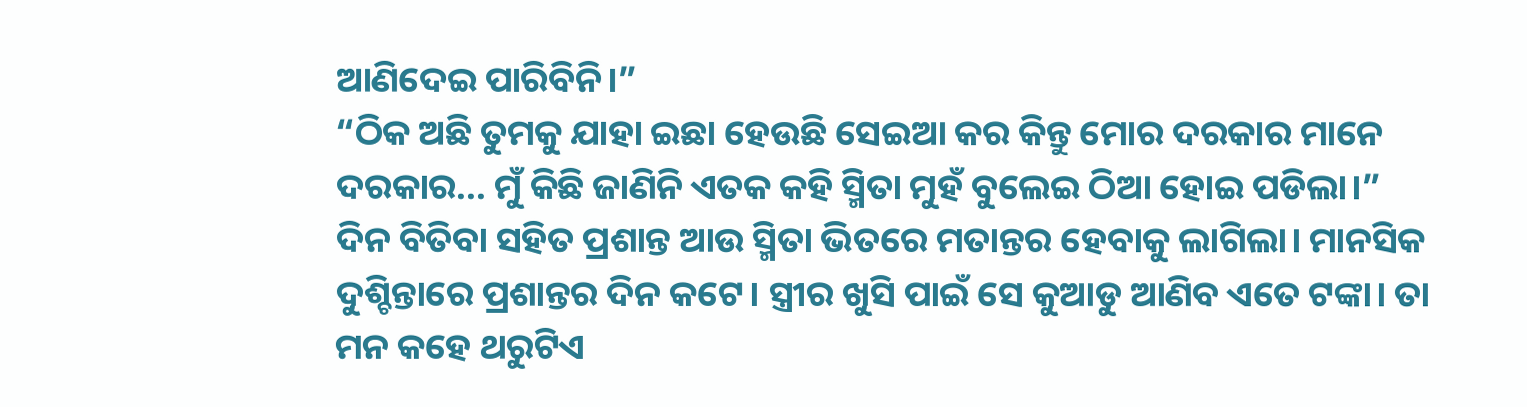ଆଣିଦେଇ ପାରିବିନି।”
“ଠିକ ଅଛି ତୁମକୁ ଯାହା ଇଛା ହେଉଛି ସେଇଆ କର କିନ୍ତୁ ମୋର ଦରକାର ମାନେ ଦରକାର... ମୁଁ କିଛି ଜାଣିନି ଏତକ କହି ସ୍ମିତା ମୁହଁ ବୁଲେଇ ଠିଆ ହୋଇ ପଡିଲା।”
ଦିନ ବିତିବା ସହିତ ପ୍ରଶାନ୍ତ ଆଉ ସ୍ମିତା ଭିତରେ ମତାନ୍ତର ହେବାକୁ ଲାଗିଲା। ମାନସିକ ଦୁଶ୍ଚିନ୍ତାରେ ପ୍ରଶାନ୍ତର ଦିନ କଟେ। ସ୍ତ୍ରୀର ଖୁସି ପାଇଁ ସେ କୁଆଡୁ ଆଣିବ ଏତେ ଟଙ୍କା। ତା ମନ କହେ ଥରୁଟିଏ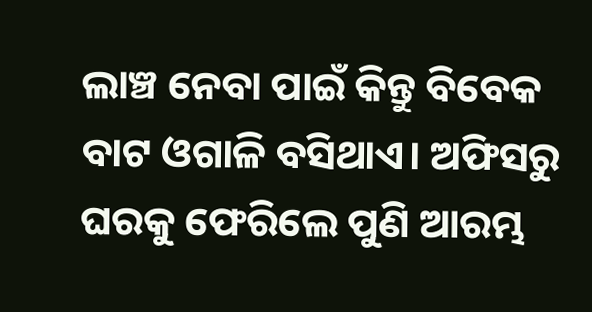ଲାଞ୍ଚ ନେବା ପାଇଁ କିନ୍ତୁ ବିବେକ ବାଟ ଓଗାଳି ବସିଥାଏ। ଅଫିସରୁ ଘରକୁ ଫେରିଲେ ପୁଣି ଆରମ୍ଭ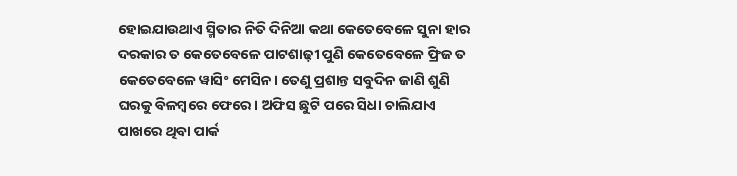ହୋଇଯାଉଥାଏ ସ୍ମିତାର ନିତି ଦିନିଆ କଥା କେତେବେଳେ ସୁନା ହାର ଦରକାର ତ କେତେବେଳେ ପାଟଶାଢ଼ୀ ପୁଣି କେତେବେଳେ ଫ୍ରିଜ ତ କେତେବେଳେ ୱାସିଂ ମେସିନ। ତେଣୁ ପ୍ରଶାନ୍ତ ସବୁଦିନ ଜାଣି ଶୁଣି ଘରକୁ ବିଳମ୍ବରେ ଫେରେ। ଅଫିସ ଛୁଟି ପରେ ସିଧା ଚାଲିଯାଏ ପାଖରେ ଥିବା ପାର୍କ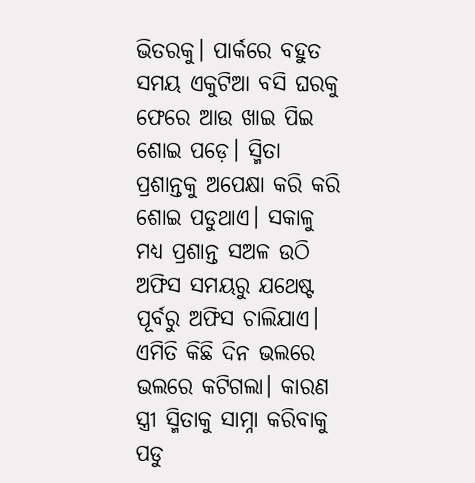ଭିତରକୁ। ପାର୍କରେ ବହୁତ ସମୟ ଏକୁଟିଆ ବସି ଘରକୁ ଫେରେ ଆଉ ଖାଇ ପିଇ ଶୋଇ ପଡ଼େ। ସ୍ମିତା ପ୍ରଶାନ୍ତକୁ ଅପେକ୍ଷା କରି କରି ଶୋଇ ପଡୁଥାଏ। ସକାଳୁ ମଧ୍ୟ ପ୍ରଶାନ୍ତ ସଅଳ ଉଠି ଅଫିସ ସମୟରୁ ଯଥେଷ୍ଟ ପୂର୍ବରୁ ଅଫିସ ଚାଲିଯାଏ। ଏମିତି କିଛି ଦିନ ଭଲରେ ଭଲରେ କଟିଗଲା। କାରଣ ସ୍ତ୍ରୀ ସ୍ମିତାକୁ ସାମ୍ନା କରିବାକୁ ପଡୁ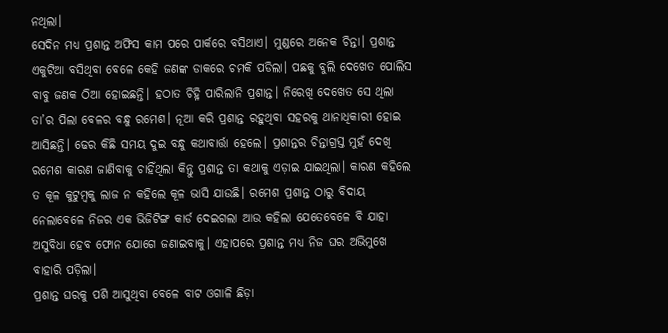ନଥିଲା।
ସେଦିନ ମଧ୍ୟ ପ୍ରଶାନ୍ତ ଅଫିସ କାମ ପରେ ପାର୍କରେ ବସିଥାଏ। ମୁଣ୍ଡରେ ଅନେକ ଚିନ୍ତା। ପ୍ରଶାନ୍ତ ଏକୁଟିଆ ବସିଥିବା ବେଳେ କେହି ଜଣଙ୍କ ଡାକରେ ଚମକି ପଡିଲା। ପଛକୁ ବୁଲି ଦେଖେତ ପୋଲିସ ବାବୁ ଜଣକ ଠିଆ ହୋଇଛନ୍ତି। ହଠାତ ଚିହ୍ନି ପାରିଲାନି ପ୍ରଶାନ୍ତ। ନିରେଖି ଦେଖେତ ସେ ଥିଲା ତା’ର ପିଲା ବେଳର ବନ୍ଧୁ ରମେଶ। ନୂଆ କରି ପ୍ରଶାନ୍ତ ରହୁଥିବା ସହରକୁ ଥାନାଧିକାରୀ ହୋଇ ଆସିଛନ୍ତି। ଢେର କିଛି ସମୟ ଦୁଇ ବନ୍ଧୁ କଥାବାର୍ତ୍ତା ହେଲେ। ପ୍ରଶାନ୍ତର ଚିନ୍ତାଗ୍ରସ୍ତ ମୁହଁ ଦେଖି ରମେଶ କାରଣ ଜାଣିବାକୁ ଚାହିଁଥିଲା କିନ୍ତୁ ପ୍ରଶାନ୍ତ ତା କଥାକୁ ଏଡ଼ାଇ ଯାଇଥିଲା। କାରଣ କହିଲେ ତ କୂଳ କୁଟୁମ୍ବକୁ ଲାଜ ନ କହିଲେ କୂଳ ଭାସି ଯାଉଛି। ରମେଶ ପ୍ରଶାନ୍ତ ଠାରୁ ବିଦାୟ ନେଲାବେଳେ ନିଜର ଏକ ଭିଜିଟିଙ୍ଗ କାର୍ଡ ଦେଇଗଲା ଆଉ କହିଲା ଯେତେବେଳେ ବି ଯାହା ଅସୁବିଧା ହେବ ଫୋନ ଯୋଗେ ଜଣାଇବାକୁ। ଏହାପରେ ପ୍ରଶାନ୍ତ ମଧ୍ୟ ନିଜ ଘର ଅଭିମୁଖେ ବାହାରି ପଡ଼ିଲା।
ପ୍ରଶାନ୍ତ ଘରକୁ ପଶି ଆସୁଥିବା ବେଳେ ବାଟ ଓଗାଳି ଛିଡ଼ା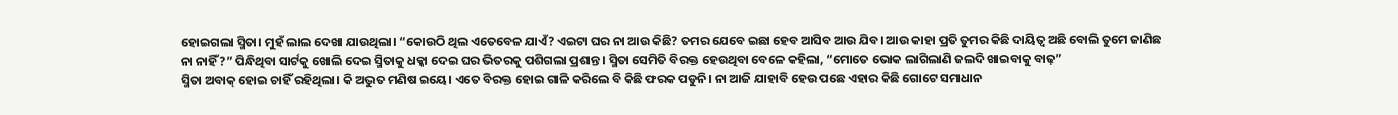ହୋଇଗଲା ସ୍ମିତା। ମୁହଁ ଲାଲ ଦେଖା ଯାଉଥିଲା। “କୋଉଠି ଥିଲ ଏତେବେଳ ଯାଏଁ? ଏଇଟା ଘର ନା ଆଉ କିଛି? ତମର ଯେବେ ଇଛା ହେବ ଆସିବ ଆଉ ଯିବ। ଆଉ କାହା ପ୍ରତି ତୁମର କିଛି ଦାୟିତ୍ୱ ଅଛି ବୋଲି ତୁମେ ଜାଣିଛ ନା ନାହିଁ?” ପିନ୍ଧିଥିବା ସାର୍ଟକୁ ଖୋଲି ଦେଇ ସ୍ମିତାକୁ ଧକ୍କା ଦେଇ ଘର ଭିତରକୁ ପଶିଗଲା ପ୍ରଶାନ୍ତ। ସ୍ମିତା ସେମିତି ବିରକ୍ତ ହେଉଥିବା ବେଳେ କହିଲା, “ମୋତେ ଭୋକ ଲାଗିଲାଣି ଜଲଦି ଖାଇବାକୁ ବାଢ଼”
ସ୍ମିତା ଅବାକ୍ ହୋଇ ଚାହିଁ ରହିଥିଲା। କି ଅଦ୍ଭୁତ ମଣିଷ ଇୟେ। ଏତେ ବିରକ୍ତ ହୋଇ ଗାଳି କରିଲେ ବି କିଛି ଫରକ ପଡୁନି। ନା ଆଜି ଯାହାବି ହେଉ ପଛେ ଏହାର କିଛି ଗୋଟେ ସମାଧାନ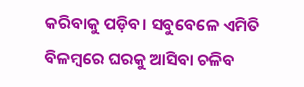କରିବାକୁ ପଡ଼ିବ। ସବୁବେଳେ ଏମିତି ବିଳମ୍ବରେ ଘରକୁ ଆସିବା ଚଳିବ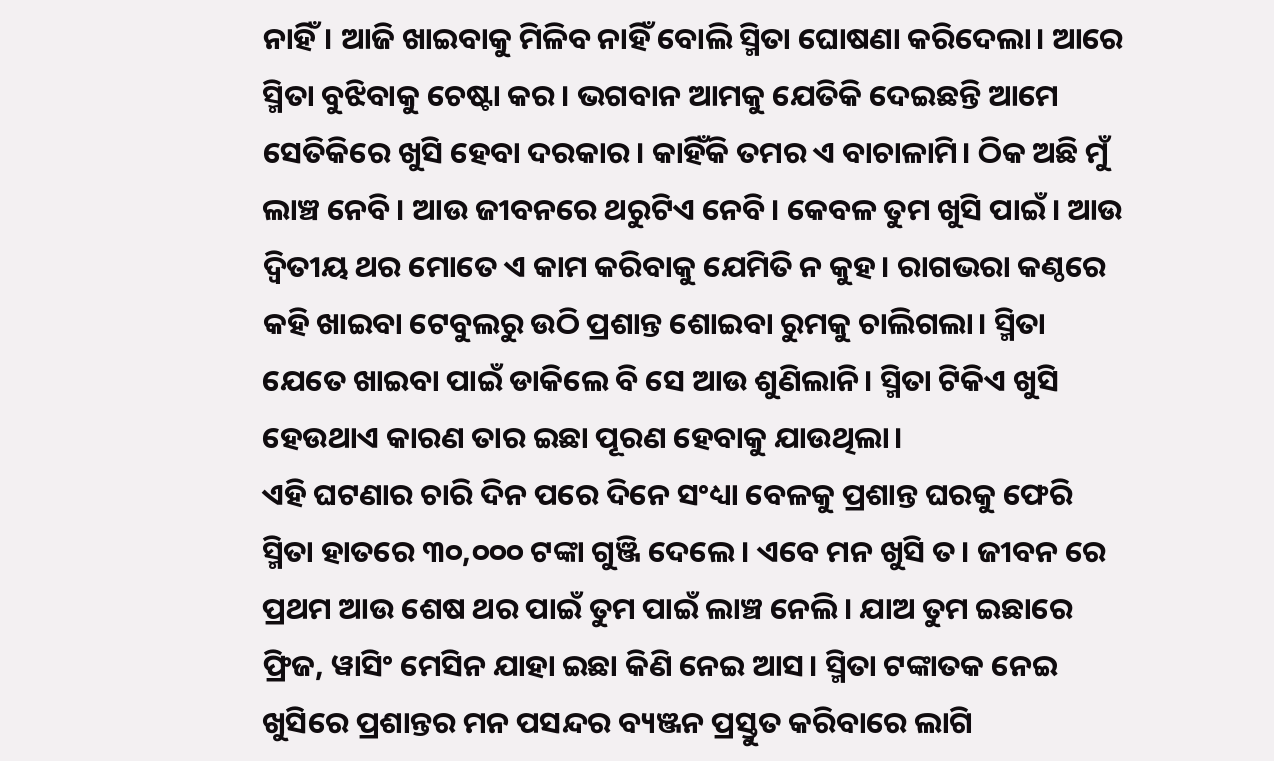ନାହିଁ। ଆଜି ଖାଇବାକୁ ମିଳିବ ନାହିଁ ବୋଲି ସ୍ମିତା ଘୋଷଣା କରିଦେଲା। ଆରେ ସ୍ମିତା ବୁଝିବାକୁ ଚେଷ୍ଟା କର। ଭଗବାନ ଆମକୁ ଯେତିକି ଦେଇଛନ୍ତି ଆମେ ସେତିକିରେ ଖୁସି ହେବା ଦରକାର। କାହିଁକି ତମର ଏ ବାଚାଳାମି। ଠିକ ଅଛି ମୁଁ ଲାଞ୍ଚ ନେବି। ଆଉ ଜୀବନରେ ଥରୁଟିଏ ନେବି। କେବଳ ତୁମ ଖୁସି ପାଇଁ। ଆଉ ଦ୍ୱିତୀୟ ଥର ମୋତେ ଏ କାମ କରିବାକୁ ଯେମିତି ନ କୁହ। ରାଗଭରା କଣ୍ଠରେ କହି ଖାଇବା ଟେବୁଲରୁ ଉଠି ପ୍ରଶାନ୍ତ ଶୋଇବା ରୁମକୁ ଚାଲିଗଲା। ସ୍ମିତା ଯେତେ ଖାଇବା ପାଇଁ ଡାକିଲେ ବି ସେ ଆଉ ଶୁଣିଲାନି। ସ୍ମିତା ଟିକିଏ ଖୁସି ହେଉଥାଏ କାରଣ ତାର ଇଛା ପୂରଣ ହେବାକୁ ଯାଉଥିଲା।
ଏହି ଘଟଣାର ଚାରି ଦିନ ପରେ ଦିନେ ସଂଧ୍ୟା ବେଳକୁ ପ୍ରଶାନ୍ତ ଘରକୁ ଫେରି ସ୍ମିତା ହାତରେ ୩୦,୦୦୦ ଟଙ୍କା ଗୁଞ୍ଜି ଦେଲେ। ଏବେ ମନ ଖୁସି ତ। ଜୀବନ ରେ ପ୍ରଥମ ଆଉ ଶେଷ ଥର ପାଇଁ ତୁମ ପାଇଁ ଲାଞ୍ଚ ନେଲି। ଯାଅ ତୁମ ଇଛାରେ ଫ୍ରିଜ, ୱାସିଂ ମେସିନ ଯାହା ଇଛା କିଣି ନେଇ ଆସ। ସ୍ମିତା ଟଙ୍କାତକ ନେଇ ଖୁସିରେ ପ୍ରଶାନ୍ତର ମନ ପସନ୍ଦର ବ୍ୟଞ୍ଜନ ପ୍ରସ୍ତୁତ କରିବାରେ ଲାଗି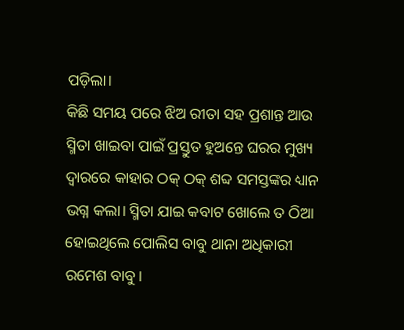ପଡ଼ିଲା।
କିଛି ସମୟ ପରେ ଝିଅ ରୀତା ସହ ପ୍ରଶାନ୍ତ ଆଉ ସ୍ମିତା ଖାଇବା ପାଇଁ ପ୍ରସ୍ତୁତ ହୁଅନ୍ତେ ଘରର ମୁଖ୍ୟ ଦ୍ୱାରରେ କାହାର ଠକ୍ ଠକ୍ ଶବ୍ଦ ସମସ୍ତଙ୍କର ଧ୍ୟାନ ଭଗ୍ନ କଲା। ସ୍ମିତା ଯାଇ କବାଟ ଖୋଲେ ତ ଠିଆ ହୋଇଥିଲେ ପୋଲିସ ବାବୁ ଥାନା ଅଧିକାରୀ ରମେଶ ବାବୁ।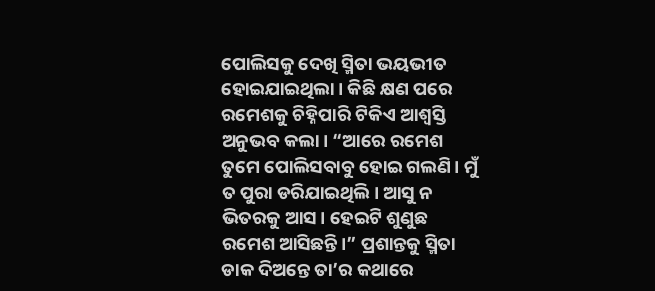ପୋଲିସକୁ ଦେଖି ସ୍ମିତା ଭୟଭୀତ ହୋଇଯାଇଥିଲା। କିଛି କ୍ଷଣ ପରେ ରମେଶକୁ ଚିହ୍ନିପାରି ଟିକିଏ ଆଶ୍ବସ୍ତି ଅନୁଭବ କଲା। “ଆରେ ରମେଶ ତୁମେ ପୋଲିସବାବୁ ହୋଇ ଗଲଣି। ମୁଁ ତ ପୁରା ଡରିଯାଇଥିଲି। ଆସୁ ନ ଭିତରକୁ ଆସ। ହେଇଟି ଶୁଣୁଛ ରମେଶ ଆସିଛନ୍ତି।” ପ୍ରଶାନ୍ତକୁ ସ୍ମିତା ଡାକ ଦିଅନ୍ତେ ତା’ର କଥାରେ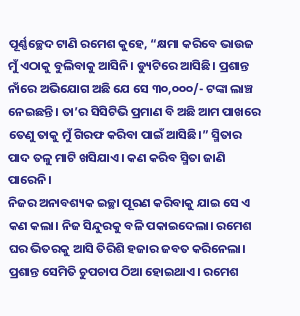ପୂର୍ଣ୍ଣଚ୍ଛେଦ ଟାଣି ରମେଶ କୁହେ, “କ୍ଷମା କରିବେ ଭାଉଜ ମୁଁ ଏଠାକୁ ବୁଲିବାକୁ ଆସିନି। ଡ୍ୟୁଟିରେ ଆସିଛି। ପ୍ରଶାନ୍ତ ନାଁରେ ଅଭିଯୋଗ ଅଛି ଯେ ସେ ୩୦,୦୦୦/- ଟଙ୍କା ଲାଞ୍ଚ ନେଇଛନ୍ତି। ତା’ର ସିସିଟିଭି ପ୍ରମାଣ ବି ଅଛି ଆମ ପାଖରେ ତେଣୁ ତାକୁ ମୁଁ ଗିରଫ କରିବା ପାଇଁ ଆସିଛି।” ସ୍ମିତାର ପାଦ ତଳୁ ମାଟି ଖସିଯାଏ। କଣ କରିବ ସ୍ମିତା ଜାଣି ପାରେନି।
ନିଜର ଅନାବଶ୍ୟକ ଇଚ୍ଛା ପୂରଣ କରିବାକୁ ଯାଇ ସେ ଏ କଣ କଲା। ନିଜ ସିନ୍ଦୁରକୁ ବଳି ପକାଇଦେଲା। ରମେଶ ଘର ଭିତରକୁ ଆସି ତିରିଶି ହଜାର ଜବତ କରିନେଲା। ପ୍ରଶାନ୍ତ ସେମିତି ଚୁପଚାପ ଠିଆ ହୋଇଥାଏ। ରମେଶ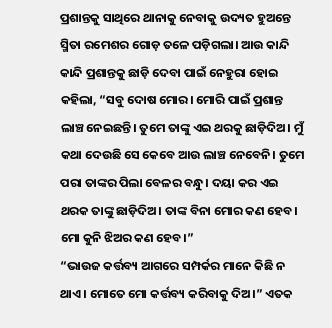ପ୍ରଶାନ୍ତକୁ ସାଥିରେ ଥାନାକୁ ନେବାକୁ ଉଦ୍ୟତ ହୁଅନ୍ତେ ସ୍ମିତା ରମେଶର ଗୋଡ଼ ତଳେ ପଡ଼ିଗଲା। ଆଉ କାନ୍ଦି କାନ୍ଦି ପ୍ରଶାନ୍ତକୁ ଛାଡ଼ି ଦେବା ପାଇଁ ନେହୁରା ହୋଇ କହିଲା, “ସବୁ ଦୋଷ ମୋର। ମୋରି ପାଇଁ ପ୍ରଶାନ୍ତ ଲାଞ୍ଚ ନେଇଛନ୍ତି। ତୁମେ ତାଙ୍କୁ ଏଇ ଥରକୁ ଛାଡ଼ିଦିଅ। ମୁଁ କଥା ଦେଉଛି ସେ କେବେ ଆଉ ଲାଞ୍ଚ ନେବେନି। ତୁମେ ପରା ତାଙ୍କର ପିଲା ବେଳର ବନ୍ଧୁ। ଦୟା କର ଏଇ ଥରକ ତାଙ୍କୁ ଛାଡ଼ିଦିଅ। ତାଙ୍କ ବିନା ମୋର କଣ ହେବ। ମୋ କୁନି ଝିଅର କଣ ହେବ।”
“ଭାଉଜ କର୍ତ୍ତବ୍ୟ ଆଗରେ ସମ୍ପର୍କର ମାନେ କିଛି ନ ଥାଏ। ମୋତେ ମୋ କର୍ତ୍ତବ୍ୟ କରିବାକୁ ଦିଅ।” ଏତକ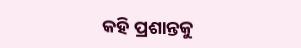କହି ପ୍ରଶାନ୍ତକୁ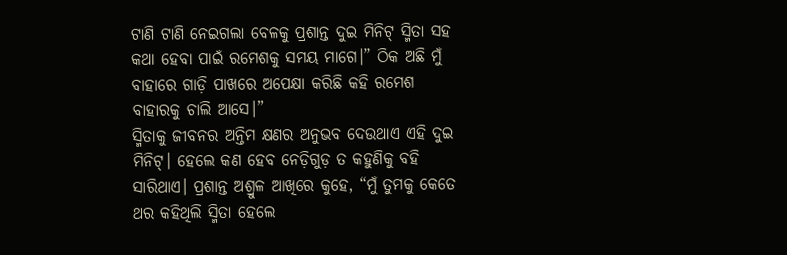ଟାଣି ଟାଣି ନେଇଗଲା ବେଳକୁ ପ୍ରଶାନ୍ତ ଦୁଇ ମିନିଟ୍ ସ୍ମିତା ସହ କଥା ହେବା ପାଇଁ ରମେଶକୁ ସମୟ ମାଗେ।” ଠିକ ଅଛି ମୁଁ ବାହାରେ ଗାଡ଼ି ପାଖରେ ଅପେକ୍ଷା କରିଛି କହି ରମେଶ ବାହାରକୁ ଚାଲି ଆସେ।”
ସ୍ମିତାକୁ ଜୀବନର ଅନ୍ତିମ କ୍ଷଣର ଅନୁଭବ ଦେଉଥାଏ ଏହି ଦୁଇ ମିନିଟ୍। ହେଲେ କଣ ହେବ ନେଡ଼ିଗୁଡ଼ ତ କହୁଣିକୁ ବହି ସାରିଥାଏ। ପ୍ରଶାନ୍ତ ଅଶ୍ରୁଳ ଆଖିରେ କୁହେ, “ମୁଁ ତୁମକୁ କେତେ ଥର କହିଥିଲି ସ୍ମିତା ହେଲେ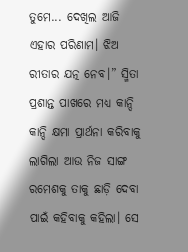ତୁମେ... ଦେଖିଲ ଆଜି ଏହାର ପରିଣାମ। ଝିଅ ରୀତାର ଯତ୍ନ ନେବ।” ସ୍ମିତା ପ୍ରଶାନ୍ତ ପାଖରେ ମଧ୍ୟ କାନ୍ଦି କାନ୍ଦି କ୍ଷମା ପ୍ରାର୍ଥନା କରିବାକୁ ଲାଗିଲା ଆଉ ନିଜ ସାଙ୍ଗ ରମେଶକୁ ତାକୁ ଛାଡ଼ି ଦେବା ପାଇଁ କହିବାକୁ କହିଲା। ସେ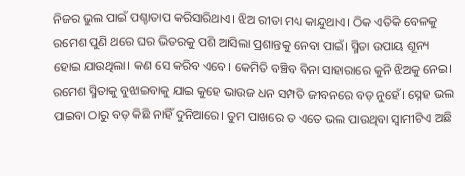ନିଜର ଭୁଲ ପାଇଁ ପଶ୍ଚାତାପ କରିସାରିଥାଏ। ଝିଅ ରୀତା ମଧ୍ୟ କାନ୍ଦୁଥାଏ। ଠିକ ଏତିକି ବେଳକୁ ରମେଶ ପୁଣି ଥରେ ଘର ଭିତରକୁ ପଶି ଆସିଲା ପ୍ରଶାନ୍ତକୁ ନେବା ପାଇଁ। ସ୍ମିତା ଉପାୟ ଶୂନ୍ୟ ହୋଇ ଯାଉଥିଲା। କଣ ସେ କରିବ ଏବେ। କେମିତି ବଞ୍ଚିବ ବିନା ସାହାରାରେ କୁନି ଝିଅକୁ ନେଇ।
ରମେଶ ସ୍ମିତାକୁ ବୁଝାଇବାକୁ ଯାଇ କୁହେ ଭାଉଜ ଧନ ସମ୍ପତି ଜୀବନରେ ବଡ଼ ନୁହେଁ। ସ୍ନେହ ଭଲ ପାଇବା ଠାରୁ ବଡ଼ କିଛି ନାହିଁ ଦୁନିଆରେ। ତୁମ ପାଖରେ ତ ଏତେ ଭଲ ପାଉଥିବା ସ୍ୱାମୀଟିଏ ଅଛି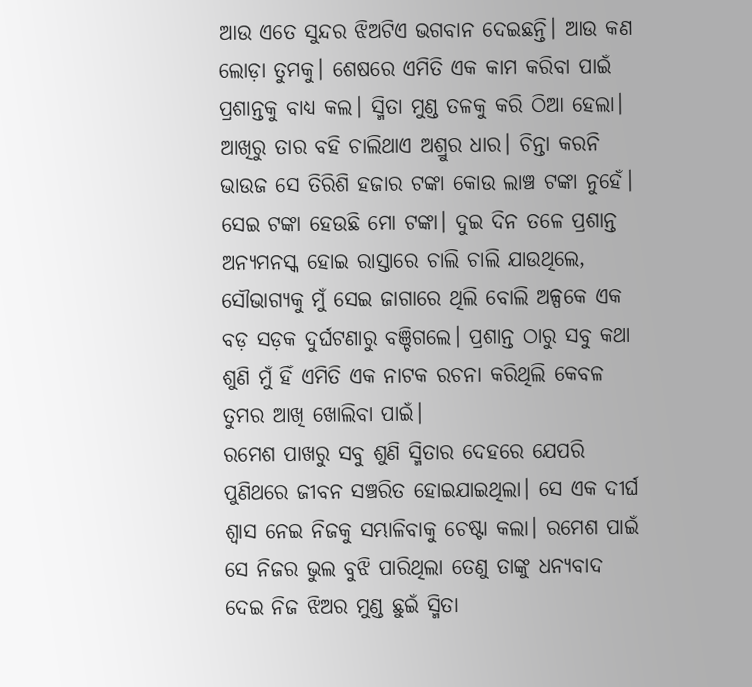ଆଉ ଏତେ ସୁନ୍ଦର ଝିଅଟିଏ ଭଗବାନ ଦେଇଛନ୍ତି। ଆଉ କଣ ଲୋଡ଼ା ତୁମକୁ। ଶେଷରେ ଏମିତି ଏକ କାମ କରିବା ପାଇଁ ପ୍ରଶାନ୍ତକୁ ବାଧ୍ୟ କଲ। ସ୍ମିତା ମୁଣ୍ଡ ତଳକୁ କରି ଠିଆ ହେଲା। ଆଖିରୁ ତାର ବହି ଚାଲିଥାଏ ଅଶ୍ରୁର ଧାର। ଚିନ୍ତା କରନି ଭାଉଜ ସେ ତିରିଶି ହଜାର ଟଙ୍କା କୋଉ ଲାଞ୍ଚ ଟଙ୍କା ନୁହେଁ। ସେଇ ଟଙ୍କା ହେଉଛି ମୋ ଟଙ୍କା। ଦୁଇ ଦିନ ତଳେ ପ୍ରଶାନ୍ତ ଅନ୍ୟମନସ୍କ ହୋଇ ରାସ୍ତାରେ ଚାଲି ଚାଲି ଯାଉଥିଲେ, ସୌଭାଗ୍ୟକୁ ମୁଁ ସେଇ ଜାଗାରେ ଥିଲି ବୋଲି ଅଳ୍ପକେ ଏକ ବଡ଼ ସଡ଼କ ଦୁର୍ଘଟଣାରୁ ବଞ୍ଚିଗଲେ। ପ୍ରଶାନ୍ତ ଠାରୁ ସବୁ କଥା ଶୁଣି ମୁଁ ହିଁ ଏମିତି ଏକ ନାଟକ ରଚନା କରିଥିଲି କେବଳ ତୁମର ଆଖି ଖୋଲିବା ପାଇଁ।
ରମେଶ ପାଖରୁ ସବୁ ଶୁଣି ସ୍ମିତାର ଦେହରେ ଯେପରି ପୁଣିଥରେ ଜୀବନ ସଞ୍ଚରିତ ହୋଇଯାଇଥିଲା। ସେ ଏକ ଦୀର୍ଘ ଶ୍ବାସ ନେଇ ନିଜକୁ ସମ୍ଭାଳିବାକୁ ଚେଷ୍ଟା କଲା। ରମେଶ ପାଇଁ ସେ ନିଜର ଭୁଲ ବୁଝି ପାରିଥିଲା ତେଣୁ ତାଙ୍କୁ ଧନ୍ୟବାଦ ଦେଇ ନିଜ ଝିଅର ମୁଣ୍ଡ ଛୁଇଁ ସ୍ମିତା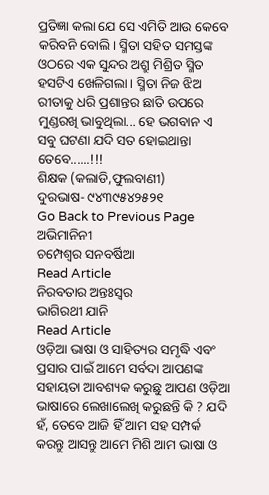ପ୍ରତିଜ୍ଞା କଲା ଯେ ସେ ଏମିତି ଆଉ କେବେ କରିବନି ବୋଲି। ସ୍ମିତା ସହିତ ସମସ୍ତଙ୍କ ଓଠରେ ଏକ ସୁନ୍ଦର ଅଶ୍ରୁ ମିଶ୍ରିତ ସ୍ମିତ ହସଟିଏ ଖେଳିଗଲା। ସ୍ମିତା ନିଜ ଝିଅ ରୀତାକୁ ଧରି ପ୍ରଶାନ୍ତର ଛାତି ଉପରେ ମୁଣ୍ଡରଖି ଭାବୁଥିଲା... ହେ ଭଗବାନ ଏ ସବୁ ଘଟଣା ଯଦି ସତ ହୋଇଥାନ୍ତା ତେବେ......!!!
ଶିକ୍ଷକ (କଲାଡି,ଫୁଲବାଣୀ)
ଦୁରଭାଷ- ୯୪୩୯୫୪୨୫୨୧
Go Back to Previous Page
ଅଭିମାନିନୀ
ଚମ୍ପେଶ୍ବର ସନବର୍ଷିଆ
Read Article
ନିରବତାର ଅନ୍ତଃସ୍ବର
ଭାଗିରଥୀ ଯାନି
Read Article
ଓଡ଼ିଆ ଭାଷା ଓ ସାହିତ୍ୟର ସମୃଦ୍ଧି ଏବଂ ପ୍ରସାର ପାଇଁ ଆମେ ସର୍ବଦା ଆପଣଙ୍କ ସହାୟତା ଆବଶ୍ୟକ କରୁଛୁ ଆପଣ ଓଡ଼ିଆ ଭାଷାରେ ଲେଖାଲେଖି କରୁଛନ୍ତି କି ? ଯଦି ହଁ, ତେବେ ଆଜି ହିଁ ଆମ ସହ ସମ୍ପର୍କ କରନ୍ତୁ ଆସନ୍ତୁ ଆମେ ମିଶି ଆମ ଭାଷା ଓ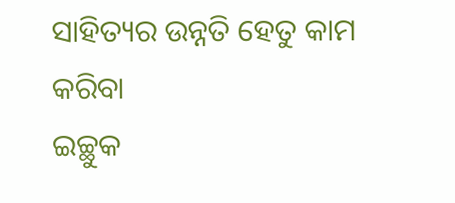ସାହିତ୍ୟର ଉନ୍ନତି ହେତୁ କାମ କରିବା
ଇଚ୍ଛୁକ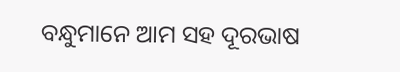ବନ୍ଧୁମାନେ ଆମ ସହ ଦୂରଭାଷ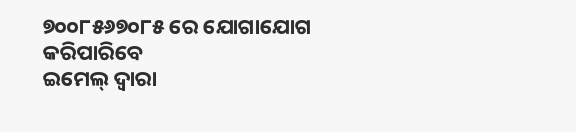୭୦୦୮୫୬୭୦୮୫ ରେ ଯୋଗାଯୋଗ କରିପାରିବେ
ଇମେଲ୍ ଦ୍ବାରା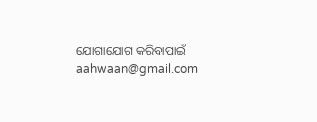ଯୋଗାଯୋଗ କରିବାପାଇଁ aahwaan@gmail.com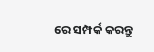ରେ ସମ୍ପର୍କ କରନ୍ତୁ